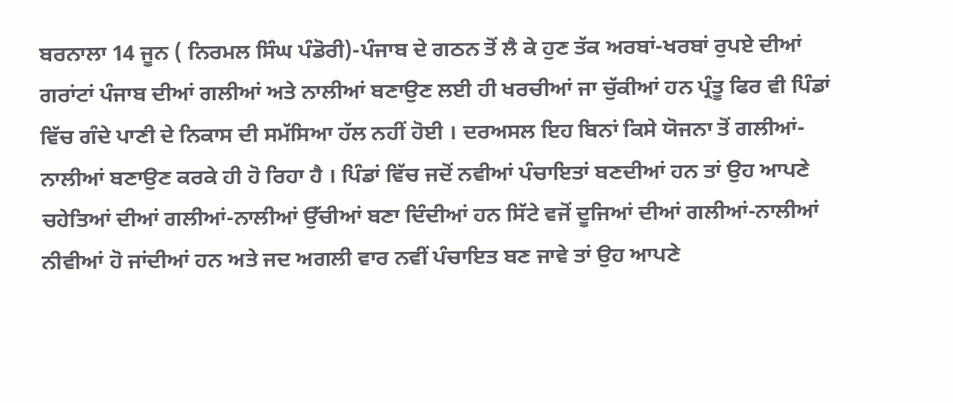ਬਰਨਾਲਾ 14 ਜੂਨ ( ਨਿਰਮਲ ਸਿੰਘ ਪੰਡੋਰੀ)-ਪੰਜਾਬ ਦੇ ਗਠਨ ਤੋਂ ਲੈ ਕੇ ਹੁਣ ਤੱਕ ਅਰਬਾਂ-ਖਰਬਾਂ ਰੁਪਏ ਦੀਆਂ ਗਰਾਂਟਾਂ ਪੰਜਾਬ ਦੀਆਂ ਗਲੀਆਂ ਅਤੇ ਨਾਲੀਆਂ ਬਣਾਉਣ ਲਈ ਹੀ ਖਰਚੀਆਂ ਜਾ ਚੁੱਕੀਆਂ ਹਨ ਪ੍ਰੰਤੂ ਫਿਰ ਵੀ ਪਿੰਡਾਂ ਵਿੱਚ ਗੰਦੇ ਪਾਣੀ ਦੇ ਨਿਕਾਸ ਦੀ ਸਮੱਸਿਆ ਹੱਲ ਨਹੀਂ ਹੋਈ । ਦਰਅਸਲ ਇਹ ਬਿਨਾਂ ਕਿਸੇ ਯੋਜਨਾ ਤੋਂ ਗਲੀਆਂ-ਨਾਲੀਆਂ ਬਣਾਉਣ ਕਰਕੇ ਹੀ ਹੋ ਰਿਹਾ ਹੈ । ਪਿੰਡਾਂ ਵਿੱਚ ਜਦੋਂ ਨਵੀਆਂ ਪੰਚਾਇਤਾਂ ਬਣਦੀਆਂ ਹਨ ਤਾਂ ਉਹ ਆਪਣੇ ਚਹੇਤਿਆਂ ਦੀਆਂ ਗਲੀਆਂ-ਨਾਲੀਆਂ ਉੱਚੀਆਂ ਬਣਾ ਦਿੰਦੀਆਂ ਹਨ ਸਿੱਟੇ ਵਜੋਂ ਦੂਜਿਆਂ ਦੀਆਂ ਗਲੀਆਂ-ਨਾਲੀਆਂ ਨੀਵੀਆਂ ਹੋ ਜਾਂਦੀਆਂ ਹਨ ਅਤੇ ਜਦ ਅਗਲੀ ਵਾਰ ਨਵੀਂ ਪੰਚਾਇਤ ਬਣ ਜਾਵੇ ਤਾਂ ਉਹ ਆਪਣੇ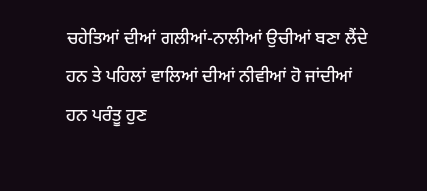ਚਹੇਤਿਆਂ ਦੀਆਂ ਗਲੀਆਂ-ਨਾਲੀਆਂ ਉਚੀਆਂ ਬਣਾ ਲੈਂਦੇ ਹਨ ਤੇ ਪਹਿਲਾਂ ਵਾਲਿਆਂ ਦੀਆਂ ਨੀਵੀਆਂ ਹੋ ਜਾਂਦੀਆਂ ਹਨ ਪਰੰਤੂ ਹੁਣ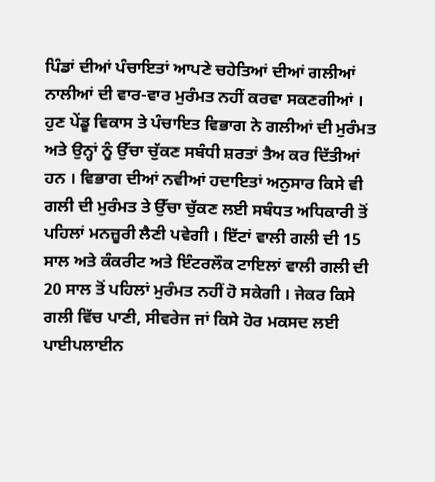ਪਿੰਡਾਂ ਦੀਆਂ ਪੰਚਾਇਤਾਂ ਆਪਣੇ ਚਹੇਤਿਆਂ ਦੀਆਂ ਗਲੀਆਂ ਨਾਲੀਆਂ ਦੀ ਵਾਰ-ਵਾਰ ਮੁਰੰਮਤ ਨਹੀਂ ਕਰਵਾ ਸਕਣਗੀਆਂ । ਹੁਣ ਪੇਂਡੂ ਵਿਕਾਸ ਤੇ ਪੰਚਾਇਤ ਵਿਭਾਗ ਨੇ ਗਲੀਆਂ ਦੀ ਮੁਰੰਮਤ ਅਤੇ ਉਨ੍ਹਾਂ ਨੂੰ ਉੱਚਾ ਚੁੱਕਣ ਸਬੰਧੀ ਸ਼ਰਤਾਂ ਤੈਅ ਕਰ ਦਿੱਤੀਆਂ ਹਨ । ਵਿਭਾਗ ਦੀਆਂ ਨਵੀਆਂ ਹਦਾਇਤਾਂ ਅਨੁਸਾਰ ਕਿਸੇ ਵੀ ਗਲੀ ਦੀ ਮੁਰੰਮਤ ਤੇ ਉੱਚਾ ਚੁੱਕਣ ਲਈ ਸਬੰਧਤ ਅਧਿਕਾਰੀ ਤੋਂ ਪਹਿਲਾਂ ਮਨਜ਼ੂਰੀ ਲੈਣੀ ਪਵੇਗੀ । ਇੱਟਾਂ ਵਾਲੀ ਗਲੀ ਦੀ 15 ਸਾਲ ਅਤੇ ਕੰਕਰੀਟ ਅਤੇ ਇੰਟਰਲੌਕ ਟਾਇਲਾਂ ਵਾਲੀ ਗਲੀ ਦੀ 20 ਸਾਲ ਤੋਂ ਪਹਿਲਾਂ ਮੁਰੰਮਤ ਨਹੀਂ ਹੋ ਸਕੇਗੀ । ਜੇਕਰ ਕਿਸੇ ਗਲੀ ਵਿੱਚ ਪਾਣੀ, ਸੀਵਰੇਜ ਜਾਂ ਕਿਸੇ ਹੋਰ ਮਕਸਦ ਲਈ ਪਾਈਪਲਾਈਨ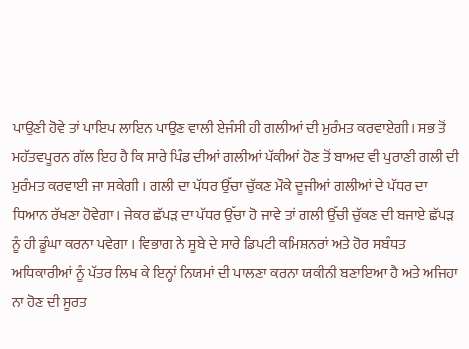ਪਾਉਣੀ ਹੋਵੇ ਤਾਂ ਪਾਇਪ ਲਾਇਨ ਪਾਉਣ ਵਾਲੀ ਏਜੰਸੀ ਹੀ ਗਲੀਆਂ ਦੀ ਮੁਰੰਮਤ ਕਰਵਾਏਗੀ। ਸਭ ਤੋਂ ਮਹੱਤਵਪੂਰਨ ਗੱਲ ਇਹ ਹੈ ਕਿ ਸਾਰੇ ਪਿੰਡ ਦੀਆਂ ਗਲੀਆਂ ਪੱਕੀਆਂ ਹੋਣ ਤੋਂ ਬਾਅਦ ਵੀ ਪੁਰਾਣੀ ਗਲੀ ਦੀ ਮੁਰੰਮਤ ਕਰਵਾਈ ਜਾ ਸਕੇਗੀ । ਗਲੀ ਦਾ ਪੱਧਰ ਉੱਚਾ ਚੁੱਕਣ ਮੌਕੇ ਦੂਜੀਆਂ ਗਲੀਆਂ ਦੇ ਪੱਧਰ ਦਾ ਧਿਆਨ ਰੱਖਣਾ ਹੋਵੇਗਾ। ਜੇਕਰ ਛੱਪੜ ਦਾ ਪੱਧਰ ਉੱਚਾ ਹੋ ਜਾਵੇ ਤਾਂ ਗਲੀ ਉੱਚੀ ਚੁੱਕਣ ਦੀ ਬਜਾਏ ਛੱਪੜ ਨੂੰ ਹੀ ਡੂੰਘਾ ਕਰਨਾ ਪਵੇਗਾ । ਵਿਭਾਗ ਨੇ ਸੂਬੇ ਦੇ ਸਾਰੇ ਡਿਪਟੀ ਕਮਿਸ਼ਨਰਾਂ ਅਤੇ ਹੋਰ ਸਬੰਧਤ ਅਧਿਕਾਰੀਆਂ ਨੂੰ ਪੱਤਰ ਲਿਖ ਕੇ ਇਨ੍ਹਾਂ ਨਿਯਮਾਂ ਦੀ ਪਾਲਣਾ ਕਰਨਾ ਯਕੀਨੀ ਬਣਾਇਆ ਹੈ ਅਤੇ ਅਜਿਹਾ ਨਾ ਹੋਣ ਦੀ ਸੂਰਤ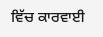ਵਿੱਚ ਕਾਰਵਾਈ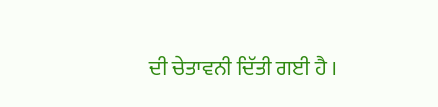ਦੀ ਚੇਤਾਵਨੀ ਦਿੱਤੀ ਗਈ ਹੈ ।